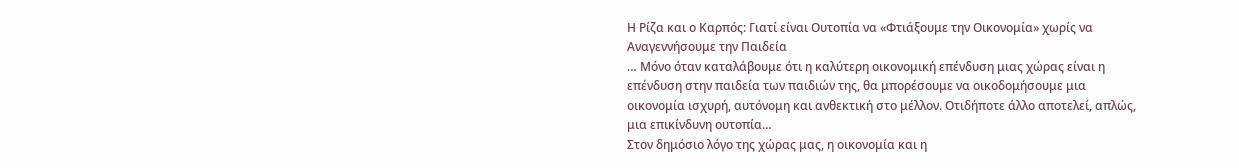Η Ρίζα και ο Καρπός: Γιατί είναι Ουτοπία να «Φτιάξουμε την Οικονομία» χωρίς να Αναγεννήσουμε την Παιδεία
… Μόνο όταν καταλάβουμε ότι η καλύτερη οικονομική επένδυση μιας χώρας είναι η επένδυση στην παιδεία των παιδιών της, θα μπορέσουμε να οικοδομήσουμε μια οικονομία ισχυρή, αυτόνομη και ανθεκτική στο μέλλον. Οτιδήποτε άλλο αποτελεί, απλώς, μια επικίνδυνη ουτοπία…
Στον δημόσιο λόγο της χώρας μας, η οικονομία και η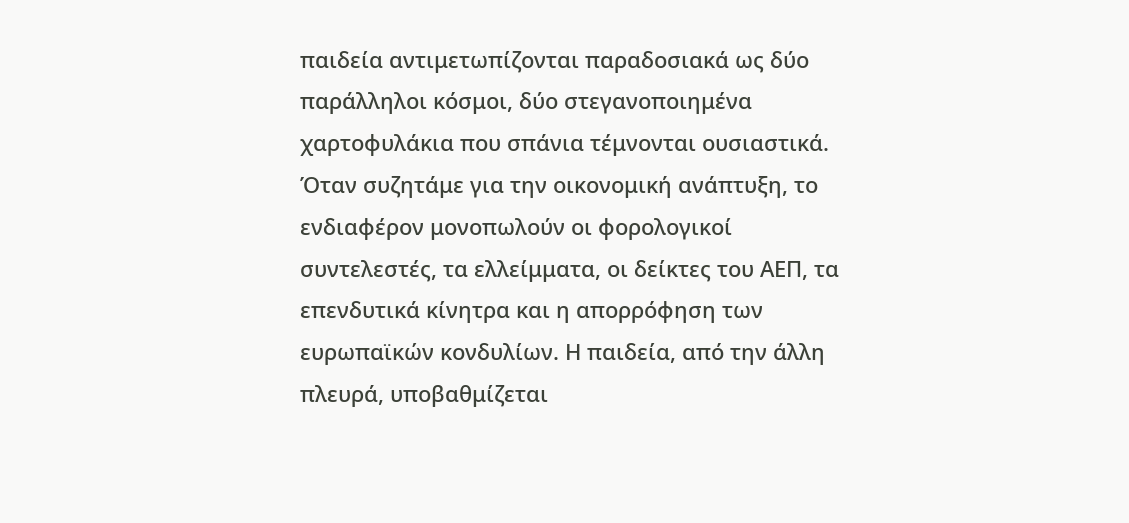παιδεία αντιμετωπίζονται παραδοσιακά ως δύο παράλληλοι κόσμοι, δύο στεγανοποιημένα χαρτοφυλάκια που σπάνια τέμνονται ουσιαστικά. Όταν συζητάμε για την οικονομική ανάπτυξη, το ενδιαφέρον μονοπωλούν οι φορολογικοί συντελεστές, τα ελλείμματα, οι δείκτες του ΑΕΠ, τα επενδυτικά κίνητρα και η απορρόφηση των ευρωπαϊκών κονδυλίων. Η παιδεία, από την άλλη πλευρά, υποβαθμίζεται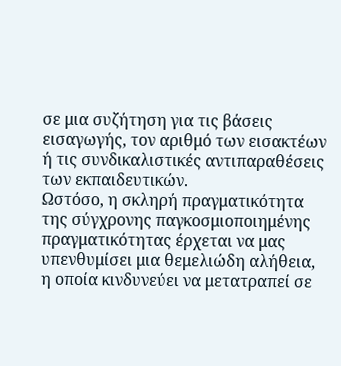σε μια συζήτηση για τις βάσεις εισαγωγής, τον αριθμό των εισακτέων ή τις συνδικαλιστικές αντιπαραθέσεις των εκπαιδευτικών.
Ωστόσο, η σκληρή πραγματικότητα της σύγχρονης παγκοσμιοποιημένης πραγματικότητας έρχεται να μας υπενθυμίσει μια θεμελιώδη αλήθεια, η οποία κινδυνεύει να μετατραπεί σε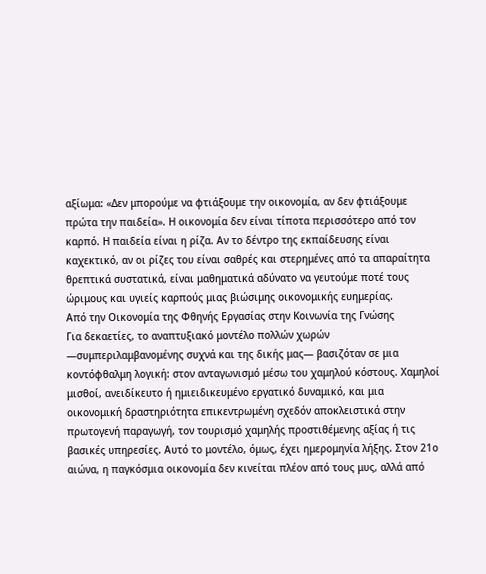αξίωμα: «Δεν μπορούμε να φτιάξουμε την οικονομία, αν δεν φτιάξουμε πρώτα την παιδεία». Η οικονομία δεν είναι τίποτα περισσότερο από τον καρπό. Η παιδεία είναι η ρίζα. Αν το δέντρο της εκπαίδευσης είναι καχεκτικό, αν οι ρίζες του είναι σαθρές και στερημένες από τα απαραίτητα θρεπτικά συστατικά, είναι μαθηματικά αδύνατο να γευτούμε ποτέ τους ώριμους και υγιείς καρπούς μιας βιώσιμης οικονομικής ευημερίας.
Από την Οικονομία της Φθηνής Εργασίας στην Κοινωνία της Γνώσης
Για δεκαετίες, το αναπτυξιακό μοντέλο πολλών χωρών —συμπεριλαμβανομένης συχνά και της δικής μας— βασιζόταν σε μια κοντόφθαλμη λογική: στον ανταγωνισμό μέσω του χαμηλού κόστους. Χαμηλοί μισθοί, ανειδίκευτο ή ημιειδικευμένο εργατικό δυναμικό, και μια οικονομική δραστηριότητα επικεντρωμένη σχεδόν αποκλειστικά στην πρωτογενή παραγωγή, τον τουρισμό χαμηλής προστιθέμενης αξίας ή τις βασικές υπηρεσίες. Αυτό το μοντέλο, όμως, έχει ημερομηνία λήξης. Στον 21ο αιώνα, η παγκόσμια οικονομία δεν κινείται πλέον από τους μυς, αλλά από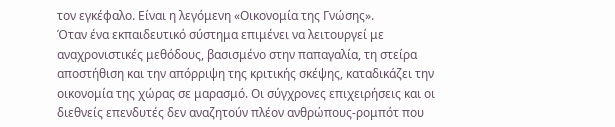τον εγκέφαλο. Είναι η λεγόμενη «Οικονομία της Γνώσης».
Όταν ένα εκπαιδευτικό σύστημα επιμένει να λειτουργεί με αναχρονιστικές μεθόδους, βασισμένο στην παπαγαλία, τη στείρα αποστήθιση και την απόρριψη της κριτικής σκέψης, καταδικάζει την οικονομία της χώρας σε μαρασμό. Οι σύγχρονες επιχειρήσεις και οι διεθνείς επενδυτές δεν αναζητούν πλέον ανθρώπους-ρομπότ που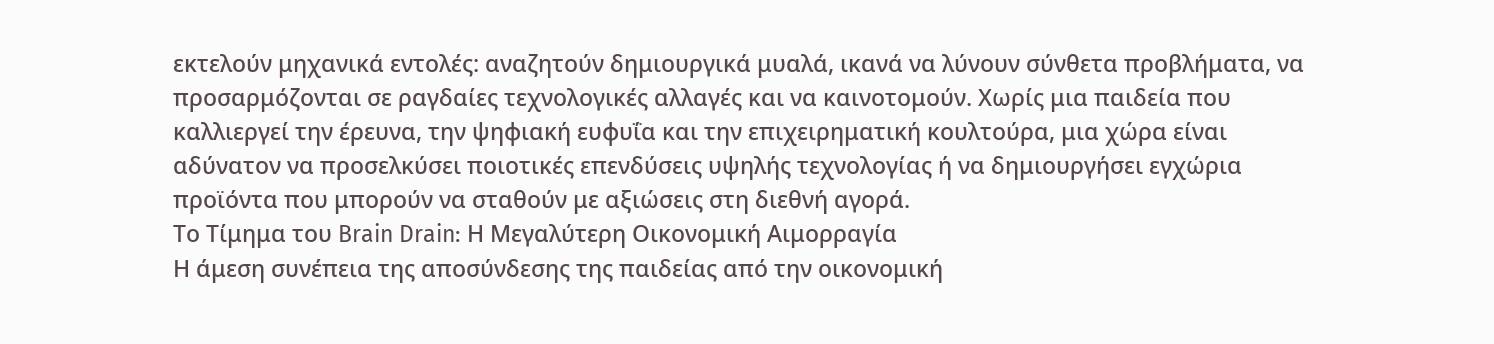εκτελούν μηχανικά εντολές: αναζητούν δημιουργικά μυαλά, ικανά να λύνουν σύνθετα προβλήματα, να προσαρμόζονται σε ραγδαίες τεχνολογικές αλλαγές και να καινοτομούν. Χωρίς μια παιδεία που καλλιεργεί την έρευνα, την ψηφιακή ευφυΐα και την επιχειρηματική κουλτούρα, μια χώρα είναι αδύνατον να προσελκύσει ποιοτικές επενδύσεις υψηλής τεχνολογίας ή να δημιουργήσει εγχώρια προϊόντα που μπορούν να σταθούν με αξιώσεις στη διεθνή αγορά.
Το Τίμημα του Brain Drain: Η Μεγαλύτερη Οικονομική Αιμορραγία
Η άμεση συνέπεια της αποσύνδεσης της παιδείας από την οικονομική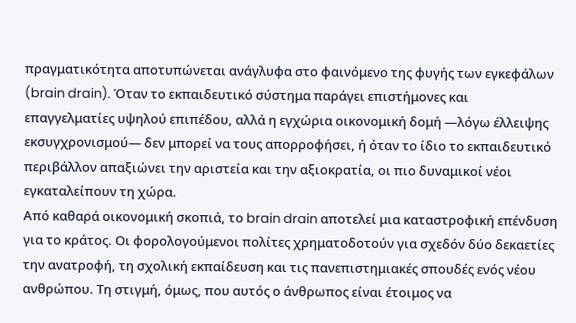πραγματικότητα αποτυπώνεται ανάγλυφα στο φαινόμενο της φυγής των εγκεφάλων (brain drain). Όταν το εκπαιδευτικό σύστημα παράγει επιστήμονες και επαγγελματίες υψηλού επιπέδου, αλλά η εγχώρια οικονομική δομή —λόγω έλλειψης εκσυγχρονισμού— δεν μπορεί να τους απορροφήσει, ή όταν το ίδιο το εκπαιδευτικό περιβάλλον απαξιώνει την αριστεία και την αξιοκρατία, οι πιο δυναμικοί νέοι εγκαταλείπουν τη χώρα.
Από καθαρά οικονομική σκοπιά, το brain drain αποτελεί μια καταστροφική επένδυση για το κράτος. Οι φορολογούμενοι πολίτες χρηματοδοτούν για σχεδόν δύο δεκαετίες την ανατροφή, τη σχολική εκπαίδευση και τις πανεπιστημιακές σπουδές ενός νέου ανθρώπου. Τη στιγμή, όμως, που αυτός ο άνθρωπος είναι έτοιμος να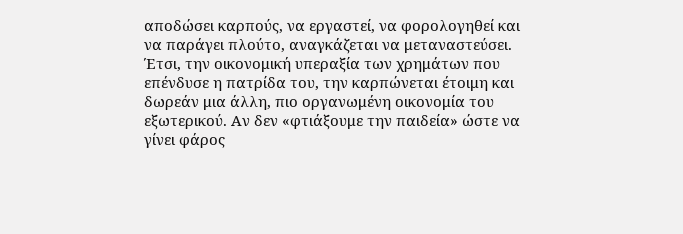αποδώσει καρπούς, να εργαστεί, να φορολογηθεί και να παράγει πλούτο, αναγκάζεται να μεταναστεύσει. Έτσι, την οικονομική υπεραξία των χρημάτων που επένδυσε η πατρίδα του, την καρπώνεται έτοιμη και δωρεάν μια άλλη, πιο οργανωμένη οικονομία του εξωτερικού. Αν δεν «φτιάξουμε την παιδεία» ώστε να γίνει φάρος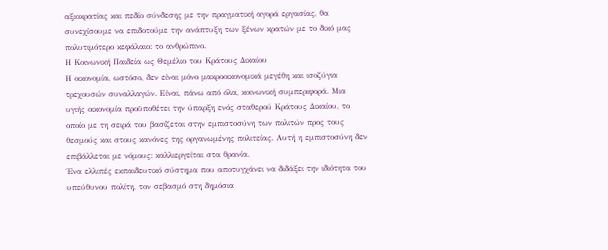αξιοκρατίας και πεδίο σύνδεσης με την πραγματική αγορά εργασίας, θα συνεχίσουμε να επιδοτούμε την ανάπτυξη των ξένων κρατών με το δικό μας πολυτιμότερο κεφάλαιο: το ανθρώπινο.
Η Κοινωνική Παιδεία ως Θεμέλιο του Κράτους Δικαίου
Η οικονομία, ωστόσο, δεν είναι μόνο μακροοικονομικά μεγέθη και ισοζύγια τρεχουσών συναλλαγών. Είναι, πάνω από όλα, κοινωνική συμπεριφορά. Μια υγιής οικονομία προϋποθέτει την ύπαρξη ενός σταθερού Κράτους Δικαίου, το οποίο με τη σειρά του βασίζεται στην εμπιστοσύνη των πολιτών προς τους θεσμούς και στους κανόνες της οργανωμένης πολιτείας. Αυτή η εμπιστοσύνη δεν επιβάλλεται με νόμους: καλλιεργείται στα θρανία.
Ένα ελλιπές εκπαιδευτικό σύστημα που αποτυγχάνει να διδάξει την ιδιότητα του υπεύθυνου πολίτη, τον σεβασμό στη δημόσια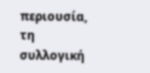περιουσία, τη συλλογική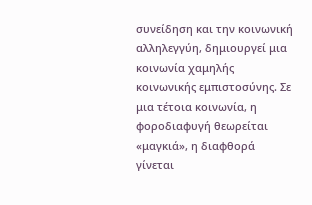συνείδηση και την κοινωνική αλληλεγγύη, δημιουργεί μια κοινωνία χαμηλής κοινωνικής εμπιστοσύνης. Σε μια τέτοια κοινωνία, η φοροδιαφυγή θεωρείται «μαγκιά», η διαφθορά γίνεται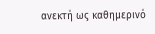ανεκτή ως καθημερινό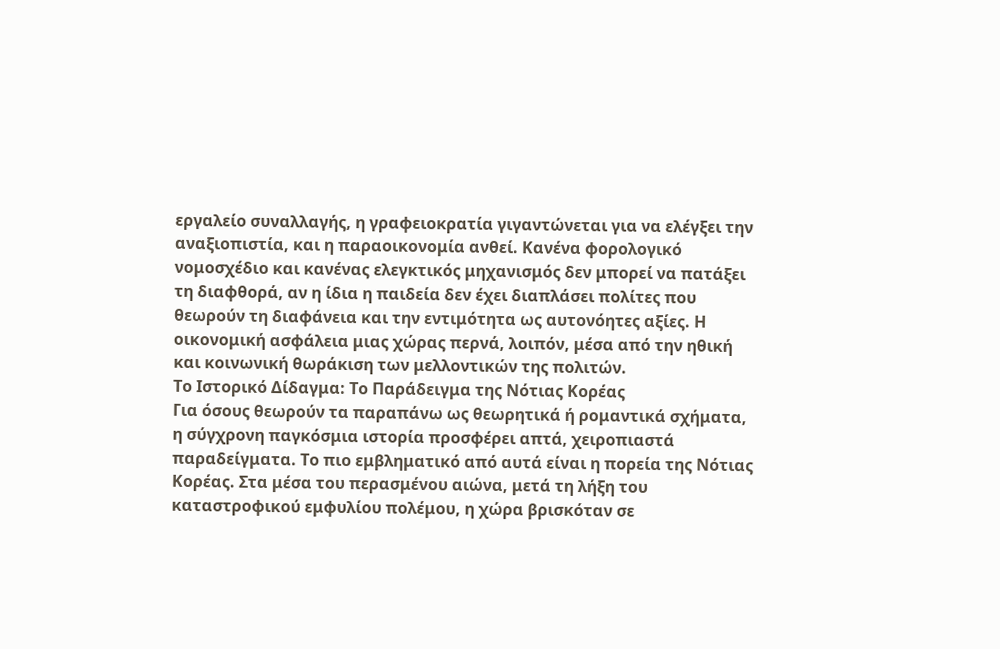εργαλείο συναλλαγής, η γραφειοκρατία γιγαντώνεται για να ελέγξει την αναξιοπιστία, και η παραοικονομία ανθεί. Κανένα φορολογικό νομοσχέδιο και κανένας ελεγκτικός μηχανισμός δεν μπορεί να πατάξει τη διαφθορά, αν η ίδια η παιδεία δεν έχει διαπλάσει πολίτες που θεωρούν τη διαφάνεια και την εντιμότητα ως αυτονόητες αξίες. Η οικονομική ασφάλεια μιας χώρας περνά, λοιπόν, μέσα από την ηθική και κοινωνική θωράκιση των μελλοντικών της πολιτών.
Το Ιστορικό Δίδαγμα: Το Παράδειγμα της Νότιας Κορέας
Για όσους θεωρούν τα παραπάνω ως θεωρητικά ή ρομαντικά σχήματα, η σύγχρονη παγκόσμια ιστορία προσφέρει απτά, χειροπιαστά παραδείγματα. Το πιο εμβληματικό από αυτά είναι η πορεία της Νότιας Κορέας. Στα μέσα του περασμένου αιώνα, μετά τη λήξη του καταστροφικού εμφυλίου πολέμου, η χώρα βρισκόταν σε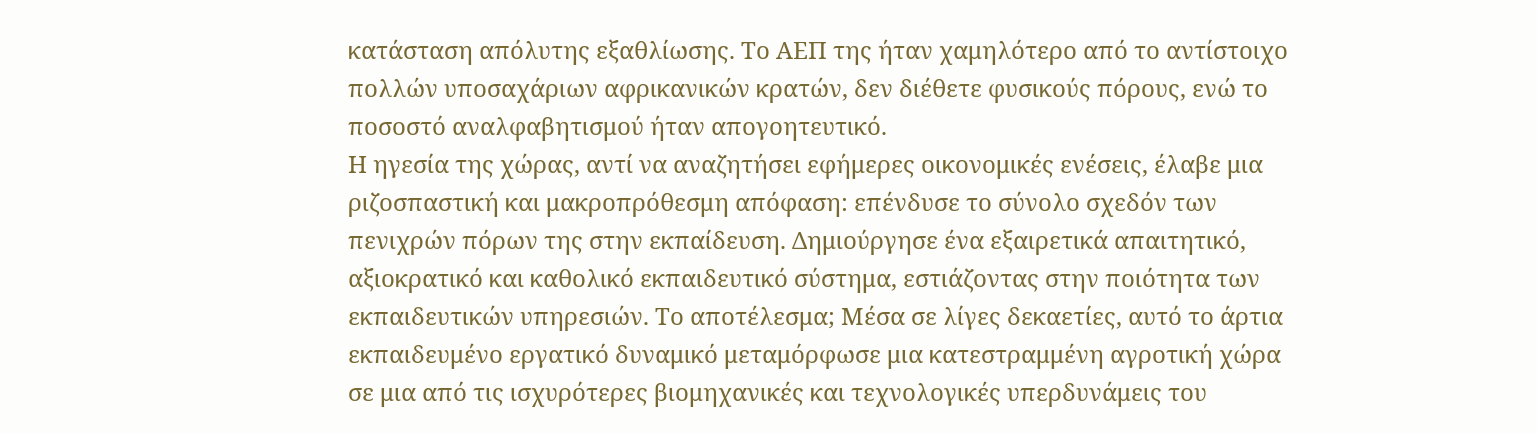κατάσταση απόλυτης εξαθλίωσης. Το ΑΕΠ της ήταν χαμηλότερο από το αντίστοιχο πολλών υποσαχάριων αφρικανικών κρατών, δεν διέθετε φυσικούς πόρους, ενώ το ποσοστό αναλφαβητισμού ήταν απογοητευτικό.
Η ηγεσία της χώρας, αντί να αναζητήσει εφήμερες οικονομικές ενέσεις, έλαβε μια ριζοσπαστική και μακροπρόθεσμη απόφαση: επένδυσε το σύνολο σχεδόν των πενιχρών πόρων της στην εκπαίδευση. Δημιούργησε ένα εξαιρετικά απαιτητικό, αξιοκρατικό και καθολικό εκπαιδευτικό σύστημα, εστιάζοντας στην ποιότητα των εκπαιδευτικών υπηρεσιών. Το αποτέλεσμα; Μέσα σε λίγες δεκαετίες, αυτό το άρτια εκπαιδευμένο εργατικό δυναμικό μεταμόρφωσε μια κατεστραμμένη αγροτική χώρα σε μια από τις ισχυρότερες βιομηχανικές και τεχνολογικές υπερδυνάμεις του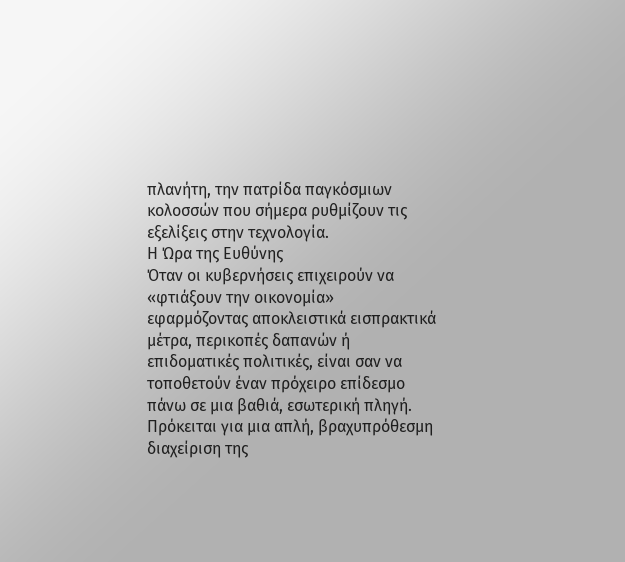πλανήτη, την πατρίδα παγκόσμιων κολοσσών που σήμερα ρυθμίζουν τις εξελίξεις στην τεχνολογία.
Η Ώρα της Ευθύνης
Όταν οι κυβερνήσεις επιχειρούν να «φτιάξουν την οικονομία» εφαρμόζοντας αποκλειστικά εισπρακτικά μέτρα, περικοπές δαπανών ή επιδοματικές πολιτικές, είναι σαν να τοποθετούν έναν πρόχειρο επίδεσμο πάνω σε μια βαθιά, εσωτερική πληγή. Πρόκειται για μια απλή, βραχυπρόθεσμη διαχείριση της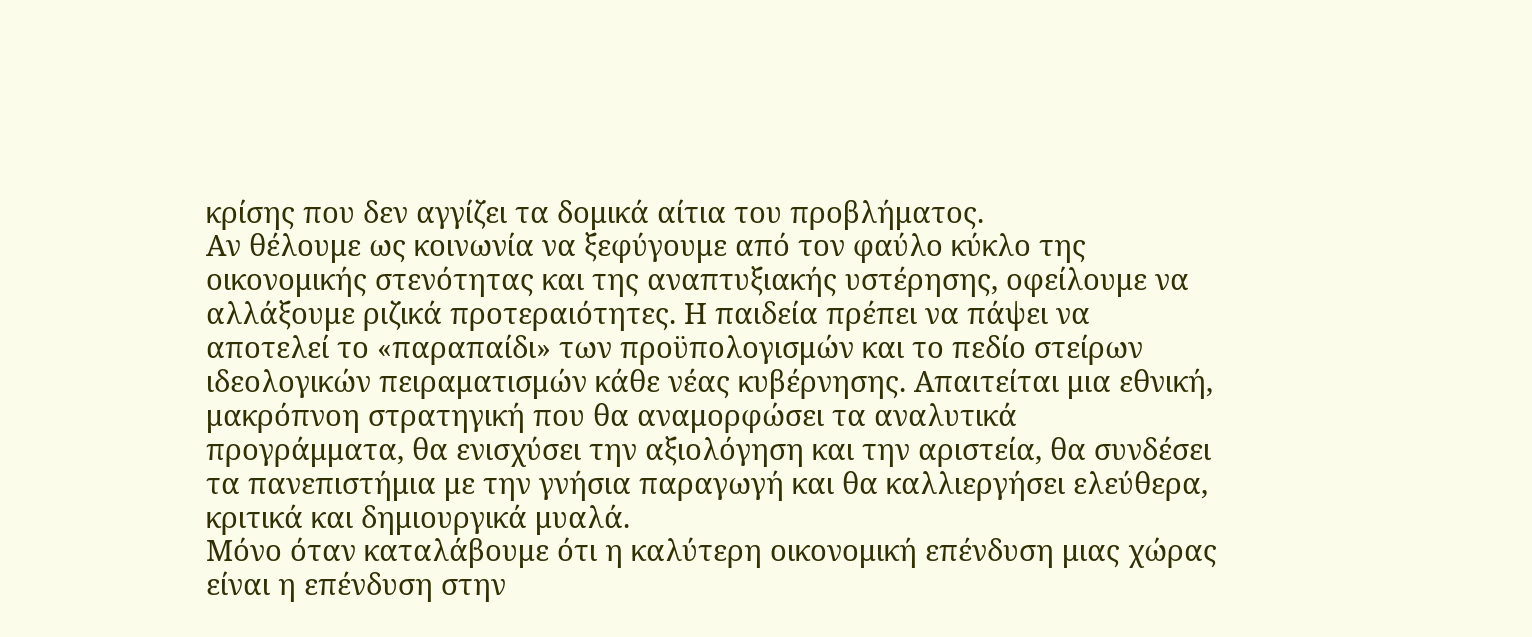κρίσης που δεν αγγίζει τα δομικά αίτια του προβλήματος.
Αν θέλουμε ως κοινωνία να ξεφύγουμε από τον φαύλο κύκλο της οικονομικής στενότητας και της αναπτυξιακής υστέρησης, οφείλουμε να αλλάξουμε ριζικά προτεραιότητες. Η παιδεία πρέπει να πάψει να αποτελεί το «παραπαίδι» των προϋπολογισμών και το πεδίο στείρων ιδεολογικών πειραματισμών κάθε νέας κυβέρνησης. Απαιτείται μια εθνική, μακρόπνοη στρατηγική που θα αναμορφώσει τα αναλυτικά προγράμματα, θα ενισχύσει την αξιολόγηση και την αριστεία, θα συνδέσει τα πανεπιστήμια με την γνήσια παραγωγή και θα καλλιεργήσει ελεύθερα, κριτικά και δημιουργικά μυαλά.
Μόνο όταν καταλάβουμε ότι η καλύτερη οικονομική επένδυση μιας χώρας είναι η επένδυση στην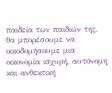παιδεία των παιδιών της, θα μπορέσουμε να οικοδομήσουμε μια οικονομία ισχυρή, αυτόνομη και ανθεκτική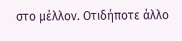στο μέλλον. Οτιδήποτε άλλο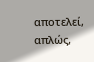αποτελεί, απλώς,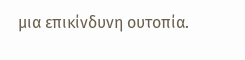μια επικίνδυνη ουτοπία.